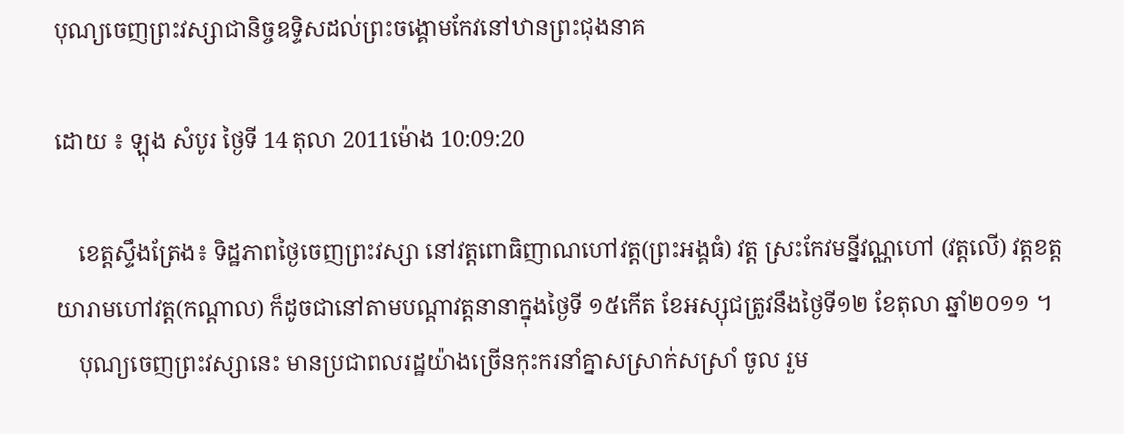បុណ្យចេញព្រះវស្សាជានិច្ចឧទ្ទិសដល់ព្រះចង្គោមកែវនៅឋានព្រះជុងនាគ

ដោយ ៖ ឡុង សំបូរ ថ្ងៃទី 14 តុលា 2011ម៉ោង 10:09:20

    ខេត្តស្ទឹងត្រែង៖ ទិដ្ឋភាពថ្ងៃចេញព្រះវស្សា នៅវត្តពោធិញាណហៅវត្ត(ព្រះអង្គធំ) វត្ត ស្រះកែវមន្នីវណ្ណហៅ (វត្តលើ) វត្តខត្តយារាមហៅវត្ត(កណ្តាល) ក៏ដូចជានៅតាមបណ្តាវត្តនានាក្នុងថ្ងៃទី ១៥កើត ខែអស្សុជត្រូវនឹងថ្ងៃទី១២ ខែតុលា ឆ្នាំ២០១១ ។
    បុណ្យចេញព្រះវស្សានេះ មានប្រជាពលរដ្ឋយ៉ាងច្រើនកុះករនាំគ្នាសស្រាក់សស្រាំ ចូល រួម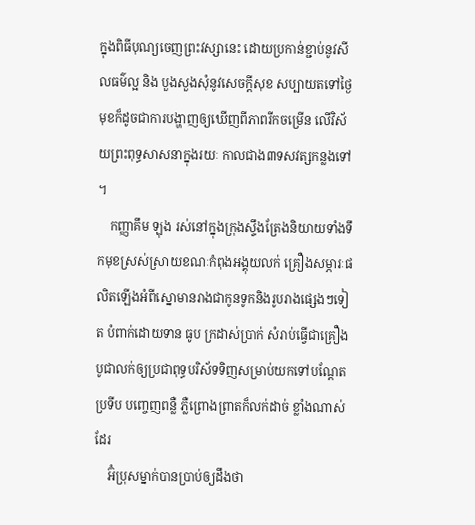ក្នុងពិធីបុណ្យចេញព្រះវស្សានេះ ដោយប្រកាន់ខ្ជាប់នូវសីលធម៌ល្អ និង បួងសួងសុំនូវសេចក្តីសុខ សប្បាយតទៅថ្ងៃមុខក៏ដូចជាការបង្ហាញឲ្យឃើញពីភាពរីកចម្រើន លើវិស័យព្រះពុទ្ធសាសនាក្នុងរយៈ កាលជាង៣ទសវត្សកន្លងទៅ ។
    កញ្ញាគឹម ឡុង រស់នៅក្នុងក្រុងស្ទឹងត្រែងនិយាយទាំងទឹកមុខស្រស់ស្រាយខណៈកំពុងអង្គុយលក់ គ្រឿងសម្ភារៈផលិតឡើងអំពីស្នោមានរាងជាកូនទូកនិងរូបរាងផ្សេងៗទៀត បំពាក់ដោយទាន ធូប ក្រដាស់ប្រាក់ សំរាប់ធ្វើជាគ្រឿងបូជាលក់ឲ្យប្រជាពុទ្ធបរិស័ទទិញសម្រាប់យកទៅបណ្តែតប្រទីប បញ្ចេញពន្លឺ ភ្លឺព្រោងព្រាតក៏លក់ដាច់ ខ្លាំងណាស់ដែរ
    អ៊ំប្រុសម្នាក់បានប្រាប់ឲ្យដឹងថា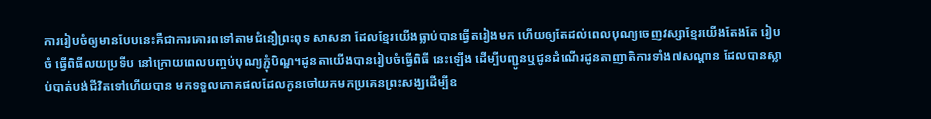ការរៀបចំឲ្យមានបែបនេះគឺជាការគោរពទៅតាមជំនឿព្រះពុទ សាសនា ដែលខ្មែរយើងធ្លាប់បានធ្វើតរៀងមក ហើយឲ្យតែដល់ពេលបុណ្យចេញវស្សាខ្មែរយើងតែងតែ រៀបចំ ធ្វើពិធីលយប្រទីប នៅក្រោយពេលបញ្ចប់បុណ្យភ្ជុំបិណ្ឌ។ដូនតាយើងបានរៀបចំធ្វើពិធី នេះឡើង ដើម្បីបញ្ជូនឬជូនដំណើរដូនតាញាតិការទាំង៧សណ្តាន ដែលបានស្លាប់បាត់បង់ជីវិតទៅហើយបាន មកទទួលភោគផលដែលកូនចៅយកមកប្រគេនព្រះសង្ឃដើម្បីឧ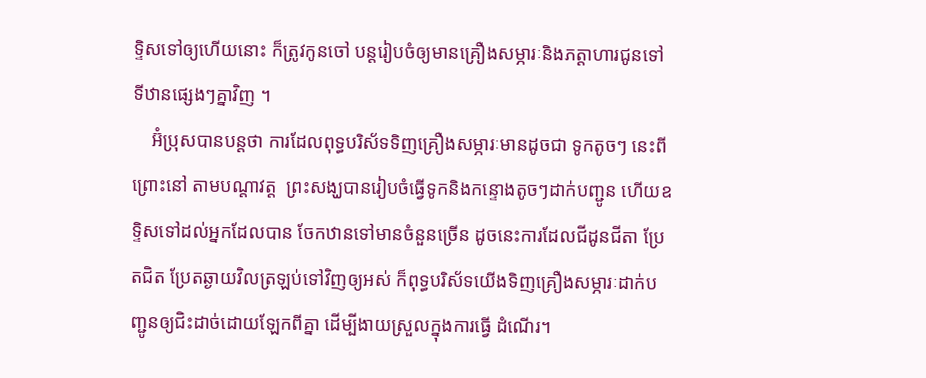ទ្ទិសទៅឲ្យហើយនោះ ក៏ត្រូវកូនចៅ បន្តរៀបចំឲ្យមានគ្រឿងសម្ភារៈនិងភត្តាហារជូនទៅទីឋានផ្សេងៗគ្នាវិញ ។
    អ៊ំប្រុសបានបន្តថា ការដែលពុទ្ធបរិស័ទទិញគ្រឿងសម្ភារៈមានដូចជា ទូកតូចៗ នេះពីព្រោះនៅ តាមបណ្តាវត្ត  ព្រះសង្ឃបានរៀបចំធ្វើទូកនិងកន្ទោងតូចៗដាក់បញ្ជូន ហើយឧទ្ទិសទៅដល់អ្នកដែលបាន ចែកឋានទៅមានចំនួនច្រើន ដូចនេះការដែលជីដូនជីតា ប្រែតជិត ប្រែតឆ្ងាយវិលត្រឡប់ទៅវិញឲ្យអស់ ក៏ពុទ្ធបរិស័ទយើងទិញគ្រឿងសម្ភារៈដាក់បញ្ជូនឲ្យជិះដាច់ដោយឡែកពីគ្នា ដើម្បីងាយស្រួលក្នុងការធ្វើ ដំណើរ។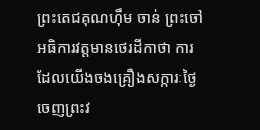ព្រះតេជគុណហ៊ឹម ចាន់ ព្រះចៅអធិការវត្តមានថេរដីកាថា ការដែលយើងចងគ្រឿងសក្ការៈថ្ងៃ ចេញព្រះវ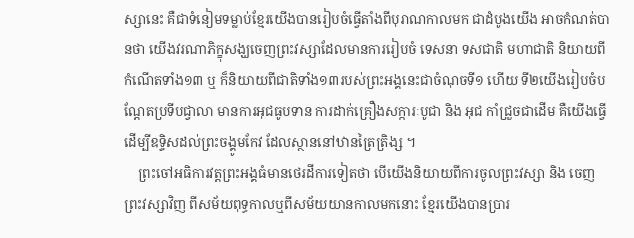ស្សានេះ គឺជាទំនៀមទម្លាប់ខ្មែរយើងបានរៀបចំធ្វើតាំងពីបុរាណកាលមក ជាដំបូងយើង អាចកំណត់បានថា យើងវរណាភិក្ខុសង្ឃចេញព្រះវស្សាដែលមានការរៀបចំ ទេសនា ទសជាតិ មហាជាតិ និយាយពីកំណើតទាំង១៣ ឬ ក៏និយាយពីជាតិទាំង១៣របស់ព្រះអង្គនេះជាចំណុចទី១ ហើយ ទី២យើងរៀបចំបណ្តែតប្រទីបជ្វាលា មានការអុជធូបទាន ការដាក់គ្រឿងសក្ការៈបូជា និង អុជ កាំជ្រួចជាដើម គឺយើងធ្វើដើម្បីឧទ្ទិសដល់ព្រះចង្គូមកែវ ដែលស្ថាននៅឋានត្រៃត្រិង្ស ។
    ព្រះចៅអធិការវត្តព្រះអង្គធំមានថេរដីការទៀតថា បើយើងនិយាយពីការចូលព្រះវស្សា និង ចេញព្រះវស្សាវិញ ពីសម័យពុទ្ធកាលឬពីសម័យយានកាលមកនោះ ខ្មែរយើងបានប្រារ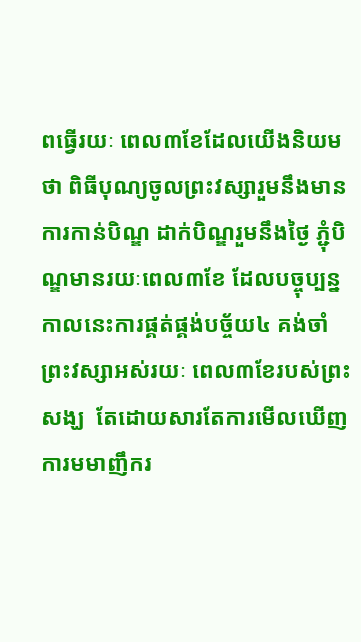ពធ្វើរយៈ ពេល៣ខែដែលយើងនិយមថា ពិធីបុណ្យចូលព្រះវស្សារួមនឹងមានការកាន់បិណ្ឌ ដាក់បិណ្ឌរួមនឹងថ្ងៃ ភ្ជុំបិណ្ឌមានរយៈពេល៣ខែ ដែលបច្ចុប្បន្នកាលនេះការផ្គត់ផ្គង់បច្ច័យ៤ គង់ចាំព្រះវស្សាអស់រយៈ ពេល៣ខែរបស់ព្រះសង្ឃ  តែដោយសារតែការមើលឃើញការមមាញឹករ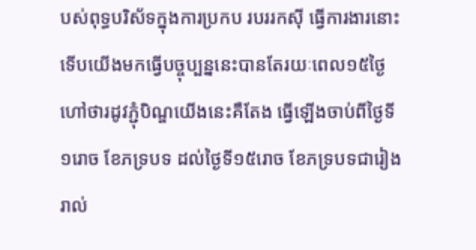បស់ពុទ្ធបរិស័ទក្នុងការប្រកប របររកស៊ី ធ្វើការងារនោះទើបយើងមកធ្វើបច្ចុប្បន្ននេះបានតែរយៈពេល១៥ថ្ងៃ ហៅថារដូវភ្ជុំបិណ្ឌយើងនេះគឺតែង ធ្វើឡើងចាប់ពីថ្ងៃទី១រោច ខែភទ្របទ ដល់ថ្ងៃទី១៥រោច ខែភទ្របទជារៀងរាល់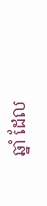ឆ្នាំ ដែល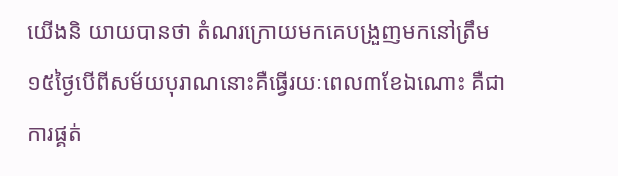យើងនិ យាយបានថា តំណរក្រោយមកគេបង្រួញមកនៅត្រឹម១៥ថ្ងៃបើពីសម័យបុរាណនោះគឺធ្វើរយៈពេល៣ខែឯណោះ គឺជាការផ្គត់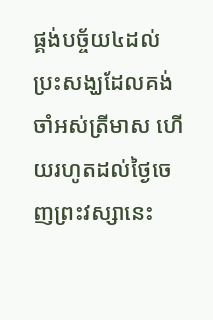ផ្គង់បច្ច័យ៤ដល់ប្រះសង្ឃដែលគង់ចាំអស់ត្រីមាស ហើយរហូតដល់ថ្ងៃចេញព្រះវស្សានេះ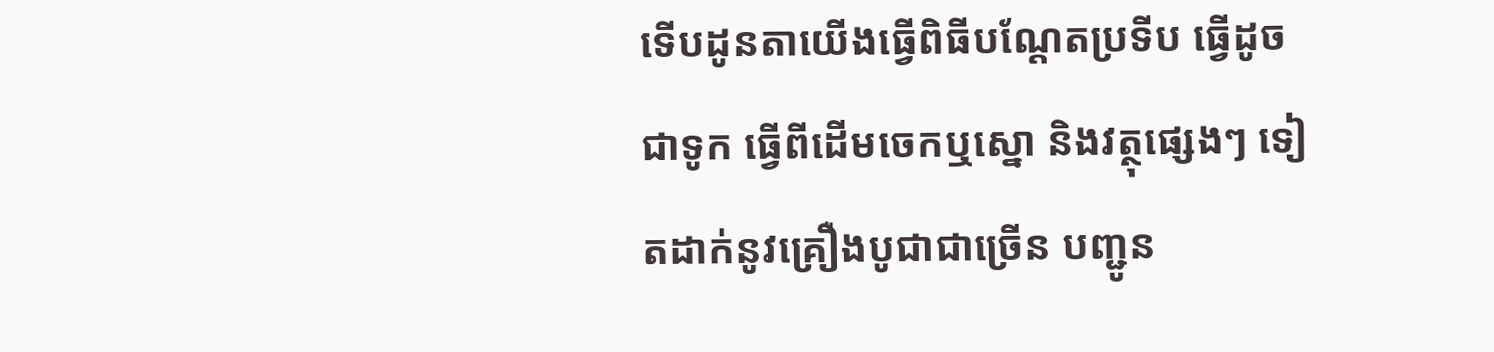ទើបដូនតាយើងធ្វើពិធីបណ្តែតប្រទីប ធ្វើដូចជាទូក ធ្វើពីដើមចេកឬស្នោ និងវត្ថុផ្សេងៗ ទៀតដាក់នូវគ្រឿងបូជាជាច្រើន បញ្ជូន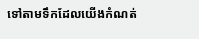ទៅតាមទឹកដែលយើងកំណត់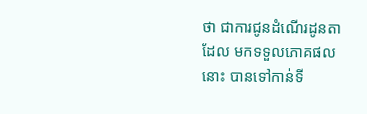ថា ជាការជូនដំណើរដូនតាដែល មកទទួលភោគផលនោះ បានទៅកាន់ទី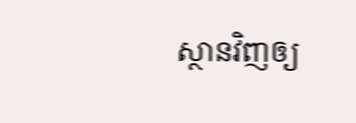ស្ថានវិញឲ្យ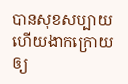បានសុខសប្បាយ ហើយងាកក្រោយឲ្យ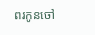ពរកូនចៅ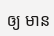ឲ្យ មាន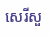សេរីសួ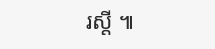រស្តី ៕